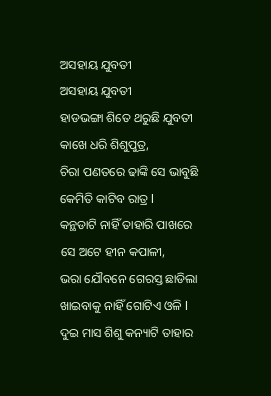ଅସହାୟ ଯୁବତୀ
ଅସହାୟ ଯୁବତୀ
ହାଡଭଙ୍ଗା ଶିତେ ଥରୁଛି ଯୁବତୀ
କାଖେ ଧରି ଶିଶୁପୁତ୍ର,
ଚିରା ପଣତରେ ଢାଙ୍କି ସେ ଭାବୁଛି
କେମିତି କାଟିବ ରାତ୍ର l
କନ୍ଥଡାଟି ନାହିଁ ତାହାରି ପାଖରେ
ସେ ଅଟେ ହୀନ କପାଳୀ,
ଭରା ଯୌବନେ ଗେରସ୍ତ ଛାଡିଲା
ଖାଇବାକୁ ନାହିଁ ଗୋଟିଏ ଓଳି l
ଦୁଇ ମାସ ଶିଶୁ କନ୍ୟାଟି ତାହାର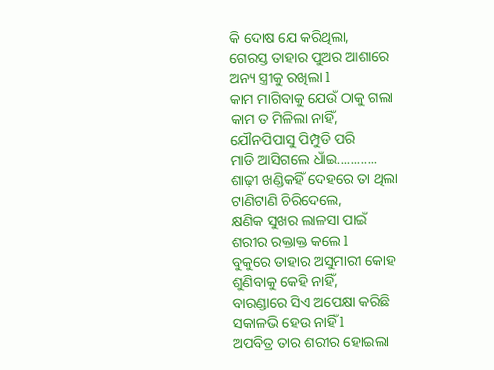କି ଦୋଷ ଯେ କରିଥିଲା,
ଗେରସ୍ତ ତାହାର ପୁଅର ଆଶାରେ
ଅନ୍ୟ ସ୍ତ୍ରୀକୁ ରଖିଲା l
କାମ ମାଗିବାକୁ ଯେଉଁ ଠାକୁ ଗଲା
କାମ ତ ମିଳିଲା ନାହିଁ,
ଯୌନପିପାସୁ ପିମ୍ପୁଡି ପରି
ମାଡି ଆସିଗଲେ ଧାଁଇ............
ଶାଢ଼ୀ ଖଣ୍ଡିକହିଁ ଦେହରେ ତା ଥିଲା
ଟାଣିଟାଣି ଚିରିଦେଲେ,
କ୍ଷଣିକ ସୁଖର ଲାଳସା ପାଇଁ
ଶରୀର ରକ୍ତାକ୍ତ କଲେ l
ବୁକୁରେ ତାହାର ଅସୁମାରୀ କୋହ
ଶୁଣିବାକୁ କେହି ନାହିଁ,
ବାରଣ୍ଡାରେ ସିଏ ଅପେକ୍ଷା କରିଛି
ସକାଳଭି ହେଉ ନାହିଁ l
ଅପବିତ୍ର ତାର ଶରୀର ହୋଇଲା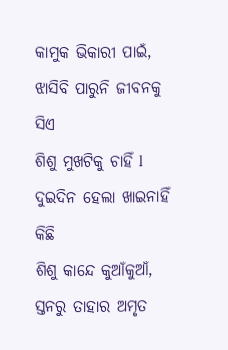କାମୁକ ଭିକାରୀ ପାଇଁ,
ଝାସିବି ପାରୁନି ଜୀବନକୁ ସିଏ
ଶିଶୁ ମୁଖଟିକୁ ଚାହିଁ l
ଦୁଇଦିନ ହେଲା ଖାଇନାହିଁ କିଛି
ଶିଶୁ କାନ୍ଦେ କୁଆଁକୁଆଁ,
ସ୍ତନରୁ ତାହାର ଅମୃତ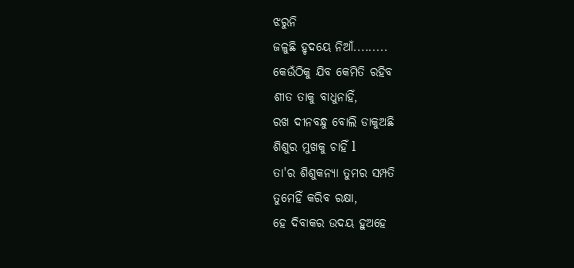ଝରୁନି
ଜଳୁଛି ହୃଦୟେ ନିଆଁ.........
କେଉଁଠିକୁ ଯିବ କେମିତି ରହିବ
ଶୀତ ତାକୁ ବାଧୁନାହିଁ,
ରଖ ଦୀନବନ୍ଧୁ ବୋଲି ଡାକୁଅଛି
ଶିଶୁର ମୁଖକୁ ଚାହିଁ l
ତା'ର ଶିଶୁକନ୍ୟା ତୁମର ସମ୍ପତି
ତୁମେହିଁ କରିବ ରକ୍ଷା,
ହେ ଦିବାକର ଉଦୟ ହୁଅହେ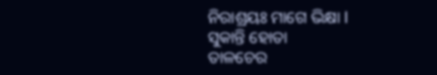ନିରାଶ୍ରୟଃ ମାଗେ ଭିକ୍ଷା l
ସୁକାନ୍ତି ହୋତା
ତାଳଚେର